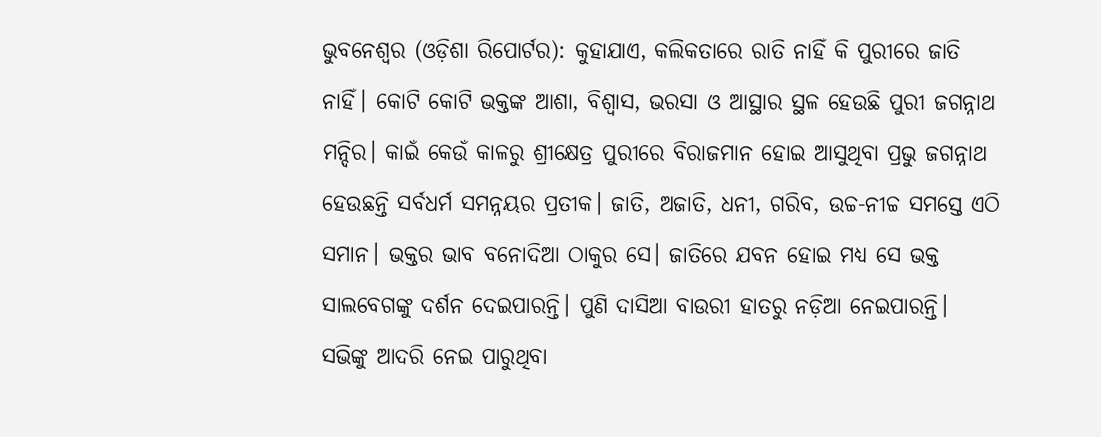ଭୁବନେଶ୍ୱର (ଓଡ଼ିଶା ରିପୋର୍ଟର): କୁହାଯାଏ, କଲିକତାରେ ରାତି ନାହିଁ କି ପୁରୀରେ ଜାତି ନାହିଁ। କୋଟି କୋଟି ଭକ୍ତଙ୍କ ଆଶା, ବିଶ୍ୱାସ, ଭରସା ଓ ଆସ୍ଥାର ସ୍ଥଳ ହେଉଛି ପୁରୀ ଜଗନ୍ନାଥ ମନ୍ଦିର। କାଇଁ କେଉଁ କାଳରୁ ଶ୍ରୀକ୍ଷେତ୍ର ପୁରୀରେ ବିରାଜମାନ ହୋଇ ଆସୁଥିବା ପ୍ରଭୁ ଜଗନ୍ନାଥ ହେଉଛନ୍ତି ସର୍ବଧର୍ମ ସମନ୍ନୟର ପ୍ରତୀକ। ଜାତି, ଅଜାତି, ଧନୀ, ଗରିବ, ଉଚ୍ଚ-ନୀଚ୍ଚ ସମସ୍ତେ ଏଠି ସମାନ। ଭକ୍ତର ଭାବ ବନୋଦିଆ ଠାକୁର ସେ। ଜାତିରେ ଯବନ ହୋଇ ମଧ୍ୟ ସେ ଭକ୍ତ ସାଲବେଗଙ୍କୁ ଦର୍ଶନ ଦେଇପାରନ୍ତି। ପୁଣି ଦାସିଆ ବାଉରୀ ହାତରୁ ନଡ଼ିଆ ନେଇପାରନ୍ତି।
ସଭିଙ୍କୁ ଆଦରି ନେଇ ପାରୁଥିବା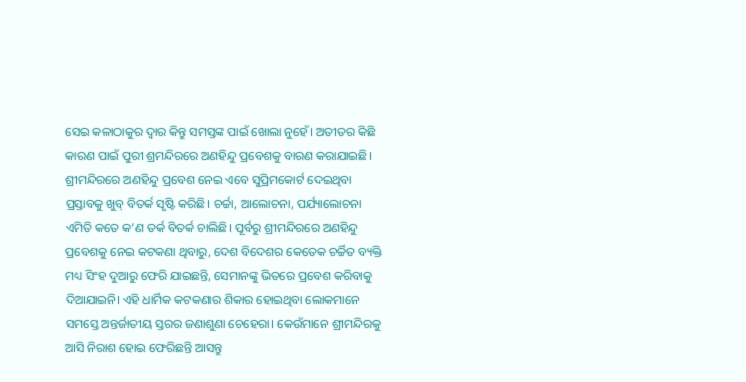ସେଇ କଳାଠାକୁର ଦ୍ୱାର କିନ୍ତୁ ସମସ୍ତଙ୍କ ପାଇଁ ଖୋଲା ନୁହେଁ। ଅତୀତର କିଛି କାରଣ ପାଇଁ ପୁରୀ ଶ୍ରମନ୍ଦିରରେ ଅଣହିନ୍ଦୁ ପ୍ରବେଶକୁ ବାରଣ କରାଯାଇଛି। ଶ୍ରୀମନ୍ଦିରରେ ଅଣହିନ୍ଦୁ ପ୍ରବେଶ ନେଇ ଏବେ ସୁପ୍ରିମକୋର୍ଟ ଦେଇଥିବା ପ୍ରସ୍ତାବକୁ ଖୁବ୍ ବିତର୍କ ସୃଷ୍ଟି କରିଛି। ଚର୍ଚ୍ଚା, ଆଲୋଚନା, ପର୍ଯ୍ୟାଲୋଚନା ଏମିତି କତେ କ’ଣ ତର୍କ ବିତର୍କ ଚାଲିଛି। ପୂର୍ବରୁ ଶ୍ରୀମନ୍ଦିରରେ ଅଣହିନ୍ଦୁ ପ୍ରବେଶକୁ ନେଇ କଟକଣା ଥିବାରୁ, ଦେଶ ବିଦେଶର କେତେକ ଚର୍ଚ୍ଚିତ ବ୍ୟକ୍ତି ମଧ୍ୟ ସିଂହ ଦୁଆରୁ ଫେରି ଯାଇଛନ୍ତି, ସେମାନଙ୍କୁ ଭିତରେ ପ୍ରବେଶ କରିବାକୁ ଦିଆଯାଇନି। ଏହି ଧାର୍ମିକ କଟକଣାର ଶିକାର ହୋଇଥିବା ଲୋକମାନେ ସମସ୍ତେ ଅନ୍ତର୍ଜାତୀୟ ସ୍ତରର ଜଣାଶୁଣା ଚେହେରା। କେଉଁମାନେ ଶ୍ରୀମନ୍ଦିରକୁ ଆସି ନିରାଶ ହୋଇ ଫେରିଛନ୍ତି ଆସନ୍ତୁ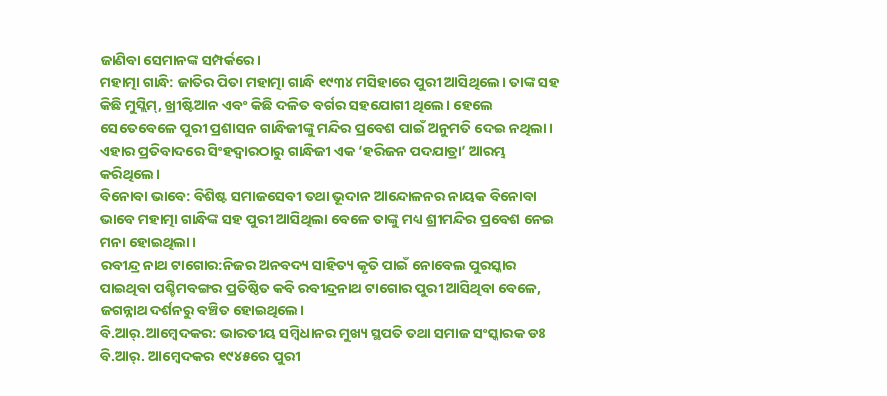ଜାଣିବା ସେମାନଙ୍କ ସମ୍ପର୍କରେ।
ମହାତ୍ମା ଗାନ୍ଧି: ଜାତିର ପିତା ମହାତ୍ମା ଗାନ୍ଧି ୧୯୩୪ ମସିହାରେ ପୁରୀ ଆସିଥିଲେ। ତାଙ୍କ ସହ କିଛି ମୁସ୍ଲିମ୍, ଖ୍ରୀଷ୍ଟିଆନ ଏବଂ କିଛି ଦଳିତ ବର୍ଗର ସହଯୋଗୀ ଥିଲେ। ହେଲେ ସେତେବେଳେ ପୁରୀ ପ୍ରଶାସନ ଗାନ୍ଧିଜୀଙ୍କୁ ମନ୍ଦିର ପ୍ରବେଶ ପାଇଁ ଅନୁମତି ଦେଇ ନଥିଲା। ଏହାର ପ୍ରତିବାଦରେ ସିଂହଦ୍ୱାରଠାରୁ ଗାନ୍ଧିଜୀ ଏକ ‘ହରିଜନ ପଦଯାତ୍ରା’ ଆରମ୍ଭ କରିଥିଲେ।
ବିନୋବା ଭାବେ: ବିଶିଷ୍ଟ ସମାଜସେବୀ ତଥା ଭୂଦାନ ଆନ୍ଦୋଳନର ନାୟକ ବିନୋବା ଭାବେ ମହାତ୍ମା ଗାନ୍ଧିଙ୍କ ସହ ପୁରୀ ଆସିଥିଲା ବେଳେ ତାଙ୍କୁ ମଧ୍ୟ ଶ୍ରୀମନ୍ଦିର ପ୍ରବେଶ ନେଇ ମନା ହୋଇଥିଲା।
ରବୀନ୍ଦ୍ର ନାଥ ଟାଗୋର:ନିଜର ଅନବଦ୍ୟ ସାହିତ୍ୟ କୃତି ପାଇଁ ନୋବେଲ ପୁରସ୍କାର ପାଇଥିବା ପଶ୍ଚିମବଙ୍ଗର ପ୍ରତିଷ୍ଠିତ କବି ରବୀନ୍ଦ୍ରନାଥ ଟାଗୋର ପୁରୀ ଆସିଥିବା ବେଳେ, ଜଗନ୍ନାଥ ଦର୍ଶନରୁ ବଞ୍ଚିତ ହୋଇଥିଲେ।
ବି.ଆର୍.ଆମ୍ୱେଦକର: ଭାରତୀୟ ସମ୍ୱିଧାନର ମୁଖ୍ୟ ସ୍ଥପତି ତଥା ସମାଜ ସଂସ୍କାରକ ଡଃ ବି.ଆର୍. ଆମ୍ୱେଦକର ୧୯୪୫ରେ ପୁରୀ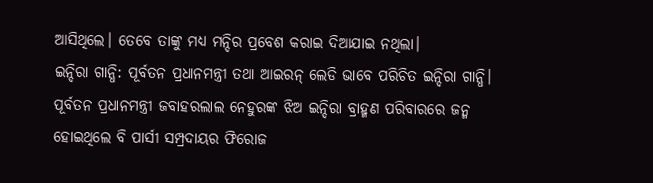ଆସିଥିଲେ। ତେବେ ତାଙ୍କୁ ମଧ୍ୟ ମନ୍ଦିର ପ୍ରବେଶ କରାଇ ଦିଆଯାଇ ନଥିଲା।
ଇନ୍ଦିରା ଗାନ୍ଧି: ପୂର୍ବତନ ପ୍ରଧାନମନ୍ତ୍ରୀ ତଥା ଆଇରନ୍ ଲେଡି ଭାବେ ପରିଚିତ ଇନ୍ଦିରା ଗାନ୍ଧି। ପୂର୍ବତନ ପ୍ରଧାନମନ୍ତ୍ରୀ ଜବାହରଲାଲ ନେହୁରଙ୍କ ଝିଅ ଇନ୍ଦିରା ବ୍ରାହ୍ମଣ ପରିବାରରେ ଜନ୍ମ ହୋଇଥିଲେ ବି ପାର୍ସୀ ସମ୍ପ୍ରଦାୟର ଫିରୋଜ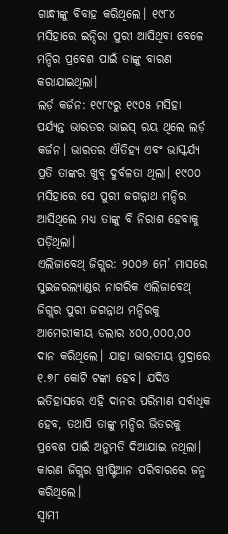ଗାନ୍ଧୀଙ୍କୁ ବିବାହ କରିଥିଲେ। ୧୯୮୪ ମସିହାରେ ଇନ୍ଦିରା ପୁରୀ ଆସିଥିବା ବେଳେ ମନ୍ଦିର ପ୍ରବେଶ ପାଇଁ ତାଙ୍କୁ ବାରଣ କରାଯାଇଥିଲା।
ଲର୍ଡ଼ କର୍ଜନ: ୧୯୮୯ରୁ ୧୯୦୫ ମସିହା ପର୍ଯ୍ୟନ୍ତ ଭାରତର ଭାଇସ୍ ରୟ ଥିଲେ ଲର୍ଡ଼ କର୍ଜନ। ଭାରତର ଐତିହ୍ୟ ଏବଂ ଭାସ୍କର୍ଯ୍ୟ ପ୍ରତି ତାଙ୍କର ଖୁବ୍ ଦୁର୍ବଳତା ଥିଲା। ୧୯୦୦ ମସିହାରେ ସେ ପୁରୀ ଜଗନ୍ନାଥ ମନ୍ଦିର ଆସିଥିଲେ ମଧ୍ୟ ତାଙ୍କୁ ବି ନିରାଶ ହେବାକୁ ପଡ଼ିଥିଲା।
ଏଲିଜାବେଥ୍ ଜିଗ୍ଲର: ୨୦୦୬ ମେ’ ମାସରେ ସୁଇଜରଲ୍ୟାଣ୍ଡର ନାଗରିକ ଏଲିଜାବେଥ୍ ଜିଗ୍ଲର ପୁରୀ ଜଗନ୍ନାଥ ମନ୍ଦିରକୁ ଆମେରୀକୀୟ ଡଲାର ୪୦୦,୦୦୦,୦୦ ଦାନ କରିଥିଲେ। ଯାହା ଭାରତୀୟ ମୁଦ୍ରାରେ ୧.୭୮ କୋଟି ଟଙ୍କା ହେବ। ଯଦିଓ ଇତିହାସରେ ଏହି ଦାନର ପରିମାଣ ସର୍ବାଧିକ ହେବ, ତଥାପି ତାଙ୍କୁ ମନ୍ଦିର ଭିତରକୁ ପ୍ରବେଶ ପାଇଁ ଅନୁମତି ଦିଆଯାଇ ନଥିଲା। କାରଣ ଜିଗ୍ଲର ଖ୍ରୀଷ୍ଟିଆନ ପରିବାରରେ ଜନ୍ମ କରିଥିଲେ।
ସ୍ୱାମୀ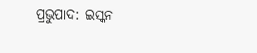ପ୍ରଭୁପାଦ: ଇସ୍କନ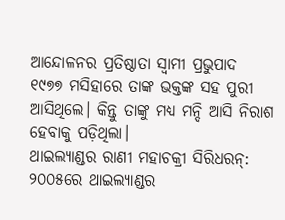ଆନ୍ଦୋଳନର ପ୍ରତିଷ୍ଠାତା ସ୍ୱାମୀ ପ୍ରଭୁପାଦ ୧୯୭୭ ମସିହାରେ ତାଙ୍କ ଭକ୍ତଙ୍କ ସହ ପୁରୀ ଆସିଥିଲେ। କିନ୍ତୁ ତାଙ୍କୁ ମଧ୍ୟ ମନ୍ଦି ଆସି ନିରାଶ ହେବାକୁ ପଡ଼ିଥିଲା।
ଥାଇଲ୍ୟାଣ୍ଡର ରାଣୀ ମହାଚକ୍ରୀ ସିରିଧରନ୍: ୨୦୦୫ରେ ଥାଇଲ୍ୟାଣ୍ଡର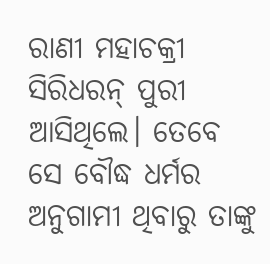ରାଣୀ ମହାଚକ୍ରୀ ସିରିଧରନ୍ ପୁରୀ ଆସିଥିଲେ। ତେବେ ସେ ବୌଦ୍ଧ ଧର୍ମର ଅନୁଗାମୀ ଥିବାରୁ ତାଙ୍କୁ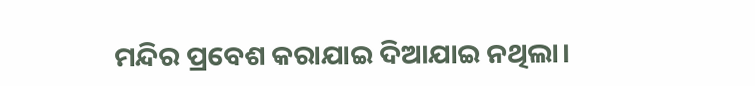ମନ୍ଦିର ପ୍ରବେଶ କରାଯାଇ ଦିଆଯାଇ ନଥିଲା।